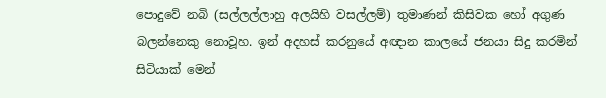පොදුවේ නබි (සල්ලල්ලාහු අලයිහි වසල්ලම්) තුමාණන් කිසිවක හෝ අගුණ බලන්නෙකු නොවූහ. ඉන් අදහස් කරනුයේ අඥාන කාලයේ ජනයා සිදු කරමින් සිටියාක් මෙන්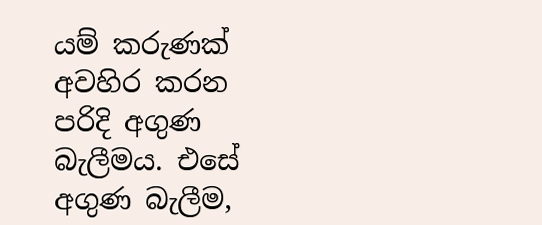යම් කරුණක් අවහිර කරන පරිදි අගුණ බැලීමය. එසේ අගුණ බැලීම,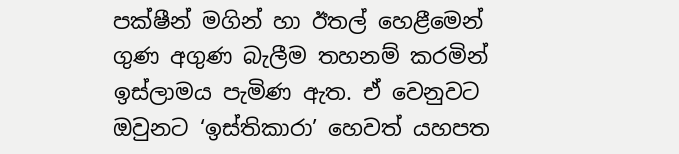පක්ෂීන් මගින් හා ඊතල් හෙළීමෙන් ගුණ අගුණ බැලීම තහනම් කරමින් ඉස්ලාමය පැමිණ ඇත. ඒ වෙනුවට ඔවුනට ‘ඉස්තිකාරා’ හෙවත් යහපත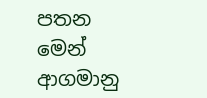පතන මෙන් ආගමානු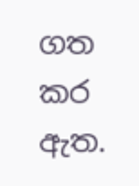ගත කර ඇත.